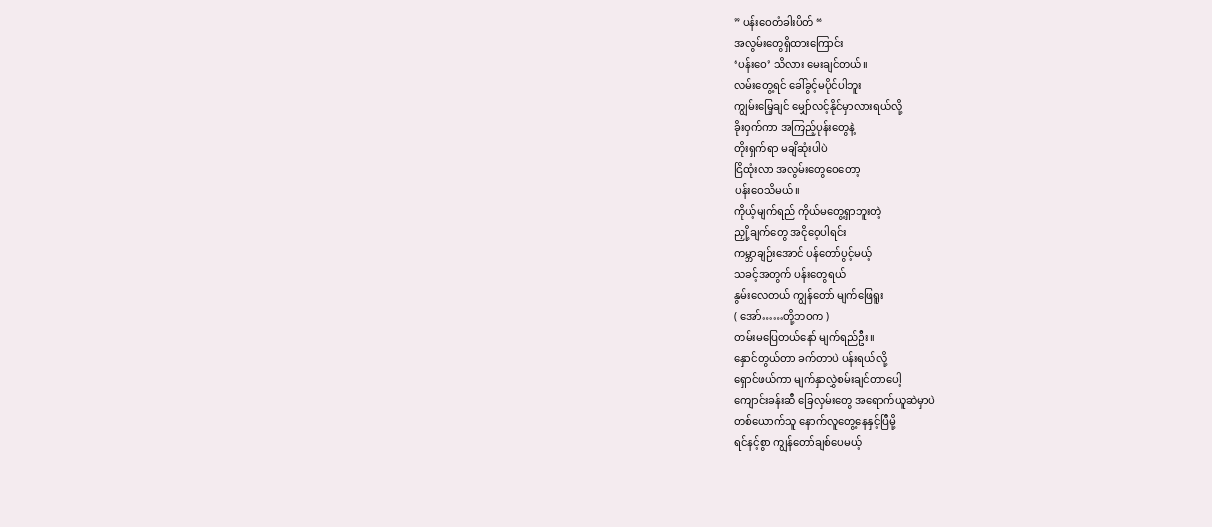” ပန်းဝေတံခါးပိတ် “
အလွမ်းတွေရှိထားကြောင်း
‘ပန်းဝေ’ သိလား မေးချင်တယ်။
လမ်းတွေ့ရင် ခေါ်ခွင့်မပိုင်ပါဘူး
ကျွမ်းမြေ့ချင် မျှော်လင့်နိုင်မှာလားရယ်လို့
ခိုးဝှက်ကာ အကြည့်ပုန်းတွေနဲ့
တိုးရှက်ရာ မချိဆုံးပါပဲ
ငြိထုံးလာ အလွမ်းတွေဝေတော့
ပန်းဝေသိမယ်။
ကိုယ့်မျက်ရည် ကိုယ်မတွေ့ရှာဘူးတဲ့
ညှို့ချက်တွေ အငိုဝေ့ပါရင်း
ကမ္ဘာချဉ်းအောင် ပန်တော်ပွင့်မယ့်
သခင့်အတွက် ပန်းတွေရယ်
နွမ်းလေတယ် ကျွန်တော် မျက်ဖြေရူး
( အော်……တို့ဘဝက )
တမ်းမပြေတယ်နော် မျက်ရည်ဦး။
နှောင်တွယ်တာ ခက်တာပဲ ပန်းရယ်လို့
ရှောင်ဖယ်ကာ မျက်နှာလွှဲစမ်းချင်တာပေါ့
ကျောင်းခန်းဆီ ခြေလှမ်းတွေ အရောက်ယူဆဲမှာပဲ
တစ်ယောက်သူ နောက်လူတွေ့နေနှင့်ပြီမို့
ရင်နင့်စွာ ကျွန်တော်ချစ်ပေမယ့်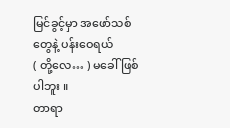မြင်ခွင့်မှာ အဖော်သစ်တွေနဲ့ ပန်းဝေရယ်
( တို့လေ… ) မခေါ်ဖြစ်ပါဘူး ။
တာရာ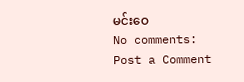မင်းဝေ
No comments:
Post a Comment